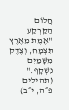חֲלוֹם הַקַּרְקַע
"אֶמֶת מֵאֶרֶץ תִּצְמָח, וְצֶדֶק מִשָּׁמַיִם נִשְׁקָף." (תהילים פ״ה, י״ב)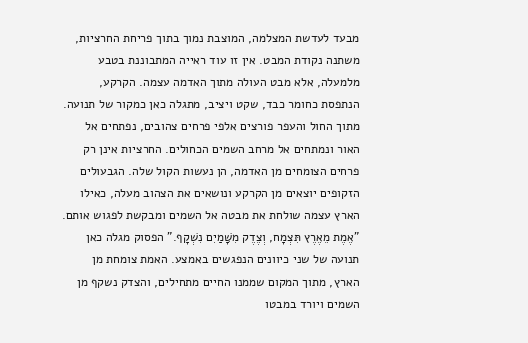מבעד לעדשת המצלמה, המוצבת נמוך בתוך פריחת החרציות, משתנה נקודת המבט. אין זו עוד ראייה המתבוננת בטבע מלמעלה, אלא מבט העולה מתוך האדמה עצמה. הקרקע, הנתפסת כחומר כבד, שקט ויציב, מתגלה כאן כמקור של תנועה. מתוך החול והעפר פורצים אלפי פרחים צהובים, נפתחים אל האור ונמתחים אל מרחב השמים הכחולים. החרציות אינן רק פרחים הצומחים מן האדמה, הן נעשות הקול שלה. הגבעולים הזקופים יוצאים מן הקרקע ונושאים את הצהוב מעלה, כאילו הארץ עצמה שולחת את מבטה אל השמים ומבקשת לפגוש אותם. "אֶמֶת מֵאֶרֶץ תִּצְמָח, וְצֶדֶק מִשָּׁמַיִם נִשְׁקָף." הפסוק מגלה כאן תנועה של שני כיוונים הנפגשים באמצע. האמת צומחת מן הארץ, מתוך המקום שממנו החיים מתחילים, והצדק נשקף מן השמים ויורד במבטו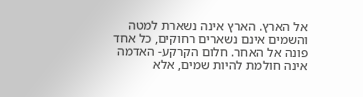אל הארץ. הארץ אינה נשארת למטה והשמים אינם נשארים רחוקים, כל אחד פונה אל האחר. חלום הקרקע- האדמה אינה חולמת להיות שמים, אלא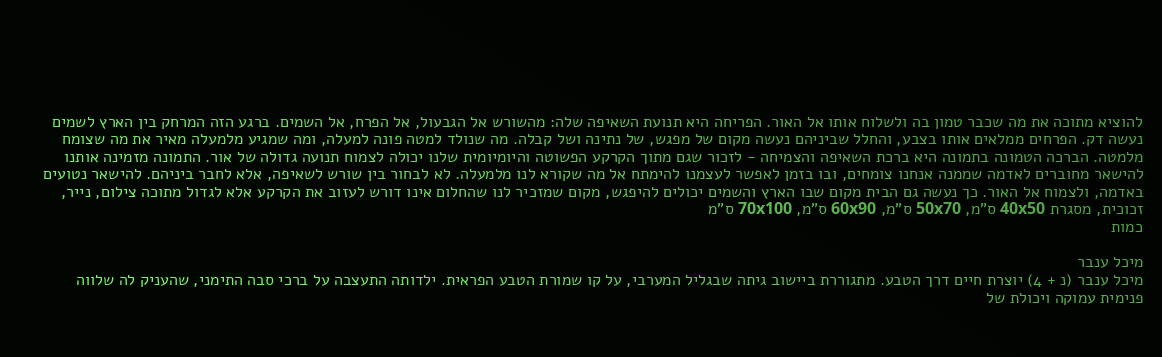להוציא מתוכה את מה שכבר טמון בה ולשלוח אותו אל האור. הפריחה היא תנועת השאיפה שלה: מהשורש אל הגבעול, אל הפרח, אל השמים. ברגע הזה המרחק בין הארץ לשמים נעשה דק. הפרחים ממלאים אותו בצבע, והחלל שביניהם נעשה מקום של מפגש, של נתינה ושל קבלה. מה שנולד למטה פונה למעלה, ומה שמגיע מלמעלה מאיר את מה שצומח מלמטה. הברכה הטמונה בתמונה היא ברכת השאיפה והצמיחה - לזכור שגם מתוך הקרקע הפשוטה והיומיומית שלנו יכולה לצמוח תנועה גדולה של אור. התמונה מזמינה אותנו להישאר מחוברים לאדמה שממנה אנחנו צומחים, ובו בזמן לאפשר לעצמנו להימתח אל מה שקורא לנו מלמעלה. לא לבחור בין שורש לשאיפה, אלא לחבר ביניהם. להישאר נטועים באדמה, ולצמוח אל האור. כך נעשה גם הבית מקום שבו הארץ והשמים יכולים להיפגש, מקום שמזכיר לנו שהחלום אינו דורש לעזוב את הקרקע אלא לגדול מתוכה צילום, נייר, זכוכית, מסגרת 40x50 ס"מ, 50x70 ס"מ, 60x90 ס"מ, 70x100 ס"מ
כמות

מיכל ענבר
מיכל ענבר (נ + 4) יוצרת חיים דרך הטבע. מתגוררת ביישוב גיתה שבגליל המערבי, על קו שמורת הטבע הפראית. ילדותה התעצבה על ברכי סבה התימני, שהעניק לה שלווה פנימית עמוקה ויכולת של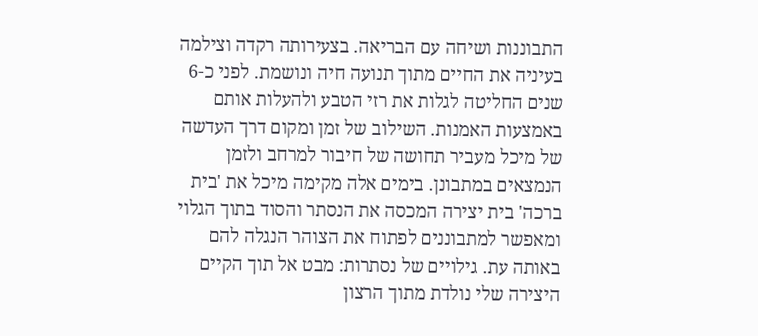התבוננות ושיחה עם הבריאה. בצעירותה רקדה וצילמה בעיניה את החיים מתוך תנועה חיה ונושמת. לפני כ-6 שנים החליטה לגלות את רזי הטבע ולהעלות אותם באמצעות האמנות. השילוב של זמן ומקום דרך העדשה של מיכל מעביר תחושה של חיבור למרחב ולזמן הנמצאים במתבונן. בימים אלה מקימה מיכל את 'בית ברכה' בית יצירה המכסה את הנסתר והסוד בתוך הגלוי ומאפשר למתבוננים לפתוח את הצוהר הנגלה להם באותה עת. גילויים של נסתרות: מבט אל תוך הקיים היצירה שלי נולדת מתוך הרצון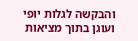והבקשה לגלות יופי ועוגן בתוך מציאות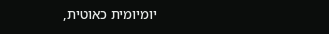יומיומית כאוטית,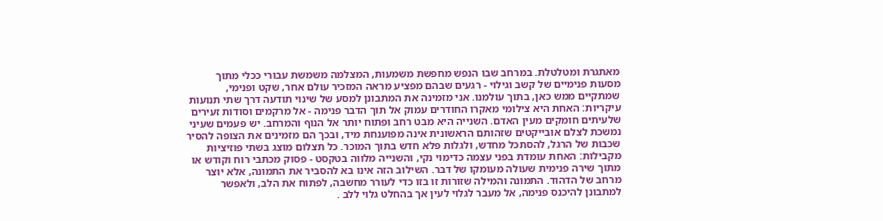מאתגרת ומטלטלת. במרחב שבו הנפש מחפשת משמעות, המצלמה משמשת עבורי ככלי מתוך מסעות פנימיים של קשב וגילוי - רגעים שבהם מפציע מראה המזכיר עולם אחר, שקט ופנימי, שמתקיים ממש כאן, בתוך עולמנו. אני מזמינה את המתבונן למסע של שינוי תודעה דרך שתי תנועות עיקריות: האחת היא צילומי מאקרו החודרים עמוק אל תוך הדבר פנימה - אל מרקמים וסודות זעירים שלעיתים חומקים מעין האדם. השנייה היא מבט רחב ופתוח יותר אל הנוף והמרחב. יש פעמים שעיני נמשכת לצלם אובייקטים שזהותם הראשונית אינה מפוענחת מיד, ובכך הם מזמינים את הצופה להסיר שכבות של הרגל, להסתכל מחדש, ולגלות פלא חדש בתוך המוכר. כל תצלום מוצג בשתי פוזיציות מקבילות: האחת עומדת בפני עצמה כדימוי נקי, והשנייה מלווה בטקסט - פסוק מכתבי רוח וקודש או מתוך שירה פנימית שעולה מעומקו של דבר. השילוב הזה אינו בא להסביר את התמונה, אלא יוצר מרחב של הדהוד. התמונה והמילה שזורות זו בזו כדי לעורר מחשבה, לפתוח את הלב, ולאפשר למתבונן להיכנס פנימה, אל מעבר לגלוי לעין אך בהחלט גלוי ללב .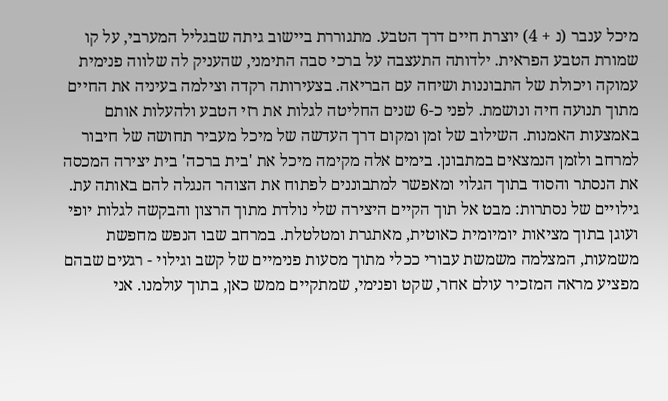מיכל ענבר (נ + 4) יוצרת חיים דרך הטבע. מתגוררת ביישוב גיתה שבגליל המערבי, על קו שמורת הטבע הפראית. ילדותה התעצבה על ברכי סבה התימני, שהעניק לה שלווה פנימית עמוקה ויכולת של התבוננות ושיחה עם הבריאה. בצעירותה רקדה וצילמה בעיניה את החיים מתוך תנועה חיה ונושמת. לפני כ-6 שנים החליטה לגלות את רזי הטבע ולהעלות אותם באמצעות האמנות. השילוב של זמן ומקום דרך העדשה של מיכל מעביר תחושה של חיבור למרחב ולזמן הנמצאים במתבונן. בימים אלה מקימה מיכל את 'בית ברכה' בית יצירה המכסה את הנסתר והסוד בתוך הגלוי ומאפשר למתבוננים לפתוח את הצוהר הנגלה להם באותה עת. גילויים של נסתרות: מבט אל תוך הקיים היצירה שלי נולדת מתוך הרצון והבקשה לגלות יופי ועוגן בתוך מציאות יומיומית כאוטית, מאתגרת ומטלטלת. במרחב שבו הנפש מחפשת משמעות, המצלמה משמשת עבורי ככלי מתוך מסעות פנימיים של קשב וגילוי - רגעים שבהם מפציע מראה המזכיר עולם אחר, שקט ופנימי, שמתקיים ממש כאן, בתוך עולמנו. אני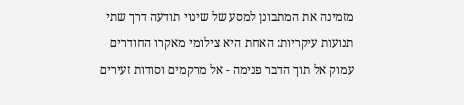מזמינה את המתבונן למסע של שינוי תודעה דרך שתי תנועות עיקריות: האחת היא צילומי מאקרו החודרים עמוק אל תוך הדבר פנימה - אל מרקמים וסודות זעירים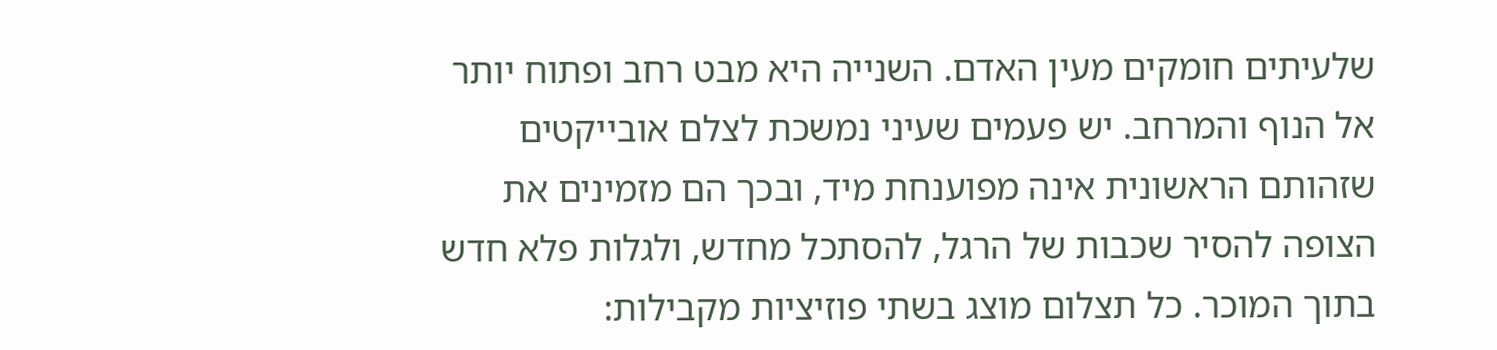שלעיתים חומקים מעין האדם. השנייה היא מבט רחב ופתוח יותר אל הנוף והמרחב. יש פעמים שעיני נמשכת לצלם אובייקטים שזהותם הראשונית אינה מפוענחת מיד, ובכך הם מזמינים את הצופה להסיר שכבות של הרגל, להסתכל מחדש, ולגלות פלא חדש בתוך המוכר. כל תצלום מוצג בשתי פוזיציות מקבילות: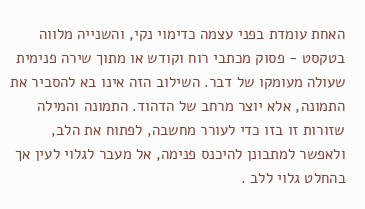האחת עומדת בפני עצמה כדימוי נקי, והשנייה מלווה בטקסט - פסוק מכתבי רוח וקודש או מתוך שירה פנימית שעולה מעומקו של דבר. השילוב הזה אינו בא להסביר את התמונה, אלא יוצר מרחב של הדהוד. התמונה והמילה שזורות זו בזו כדי לעורר מחשבה, לפתוח את הלב, ולאפשר למתבונן להיכנס פנימה, אל מעבר לגלוי לעין אך בהחלט גלוי ללב .